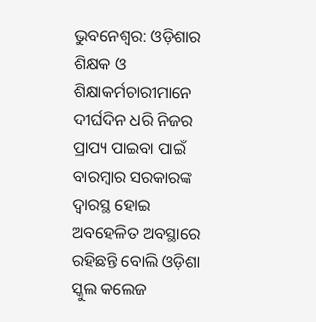ଭୁବନେଶ୍ୱର: ଓଡ଼ିଶାର ଶିକ୍ଷକ ଓ ଶିକ୍ଷାକର୍ମଚାରୀମାନେ ଦୀର୍ଘଦିନ ଧରି ନିଜର ପ୍ରାପ୍ୟ ପାଇବା ପାଇଁ ବାରମ୍ବାର ସରକାରଙ୍କ ଦ୍ୱାରସ୍ଥ ହୋଇ ଅବହେଳିତ ଅବସ୍ଥାରେ ରହିଛନ୍ତି ବୋଲି ଓଡ଼ିଶା ସ୍କୁଲ କଲେଜ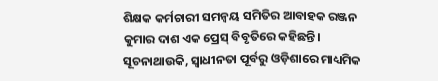ଶିକ୍ଷକ କର୍ମଚାରୀ ସମନ୍ୱୟ ସମିତିର ଆବାହକ ରଞ୍ଜନ କୁମାର ଦାଶ ଏକ ପ୍ରେସ୍ ବିବୃତିରେ କହିଛନ୍ତି।
ସୂଚନାଥାଉକି, ସ୍ୱାଧୀନତା ପୂର୍ବରୁ ଓଡ଼ିଶାରେ ମାଧ୍ୟମିକ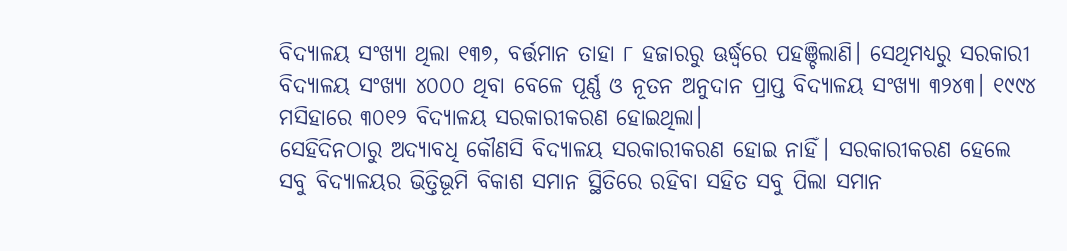ବିଦ୍ୟାଳୟ ସଂଖ୍ୟା ଥିଲା ୧୩୭, ବର୍ତ୍ତମାନ ତାହା ୮ ହଜାରରୁ ଊର୍ଦ୍ଧ୍ୱରେ ପହଞ୍ଚିଲାଣି। ସେଥିମଧ୍ୟରୁ ସରକାରୀ ବିଦ୍ୟାଳୟ ସଂଖ୍ୟା ୪୦୦୦ ଥିବା ବେଳେ ପୂର୍ଣ୍ଣ ଓ ନୂତନ ଅନୁଦାନ ପ୍ରାପ୍ତ ବିଦ୍ୟାଳୟ ସଂଖ୍ୟା ୩୨୪୩। ୧୯୯୪ ମସିହାରେ ୩୦୧୨ ବିଦ୍ୟାଳୟ ସରକାରୀକରଣ ହୋଇଥିଲା।
ସେହିଦିନଠାରୁ ଅଦ୍ୟାବଧି କୌଣସି ବିଦ୍ୟାଳୟ ସରକାରୀକରଣ ହୋଇ ନାହିଁ। ସରକାରୀକରଣ ହେଲେ ସବୁ ବିଦ୍ୟାଳୟର ଭିତ୍ତିଭୂମି ବିକାଶ ସମାନ ସ୍ଥିତିରେ ରହିବା ସହିତ ସବୁ ପିଲା ସମାନ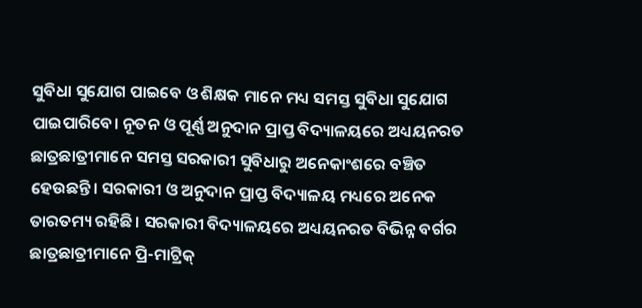ସୁବିଧା ସୁଯୋଗ ପାଇବେ ଓ ଶିକ୍ଷକ ମାନେ ମଧ୍ୟ ସମସ୍ତ ସୁବିଧା ସୁଯୋଗ ପାଇପାରିବେ। ନୂତନ ଓ ପୂର୍ଣ୍ଣ ଅନୁଦାନ ପ୍ରାପ୍ତ ବିଦ୍ୟାଳୟରେ ଅଧ୍ୟୟନରତ ଛାତ୍ରଛାତ୍ରୀମାନେ ସମସ୍ତ ସରକାରୀ ସୁବିଧାରୁ ଅନେକାଂଶରେ ବଞ୍ଚିତ ହେଉଛନ୍ତି। ସରକାରୀ ଓ ଅନୁଦାନ ପ୍ରାପ୍ତ ବିଦ୍ୟାଳୟ ମଧ୍ୟରେ ଅନେକ ତାରତମ୍ୟ ରହିଛି। ସରକାରୀ ବିଦ୍ୟାଳୟରେ ଅଧ୍ୟୟନରତ ବିଭିନ୍ନ ବର୍ଗର ଛାତ୍ରଛାତ୍ରୀମାନେ ପ୍ରି-ମାଟ୍ରିକ୍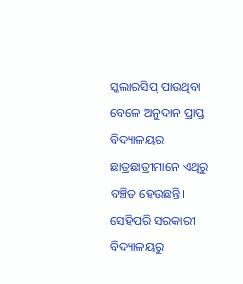ସ୍କଲାରସିପ୍ ପାଉଥିବା ବେଳେ ଅନୁଦାନ ପ୍ରାପ୍ତ ବିଦ୍ୟାଳୟର ଛାତ୍ରଛାତ୍ରୀମାନେ ଏଥିରୁ ବଞ୍ଚିତ ହେଉଛନ୍ତି।
ସେହିପରି ସରକାରୀ ବିଦ୍ୟାଳୟରୁ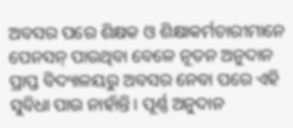ଅବସର ପରେ ଶିକ୍ଷକ ଓ ଶିକ୍ଷାକର୍ମଚାରୀମାନେ ପେନସନ୍ ପାଉଥିବା ବେଳେ ନୂତନ ଅନୁଦାନ ପ୍ରାପ୍ତ ବିଦ୍ୟାଳୟରୁ ଅବସର ନେବା ପରେ ଏହି ସୁବିଧା ପାଉ ନାହାଁନ୍ତି। ପୂର୍ଣ୍ଣ ଅନୁଦାନ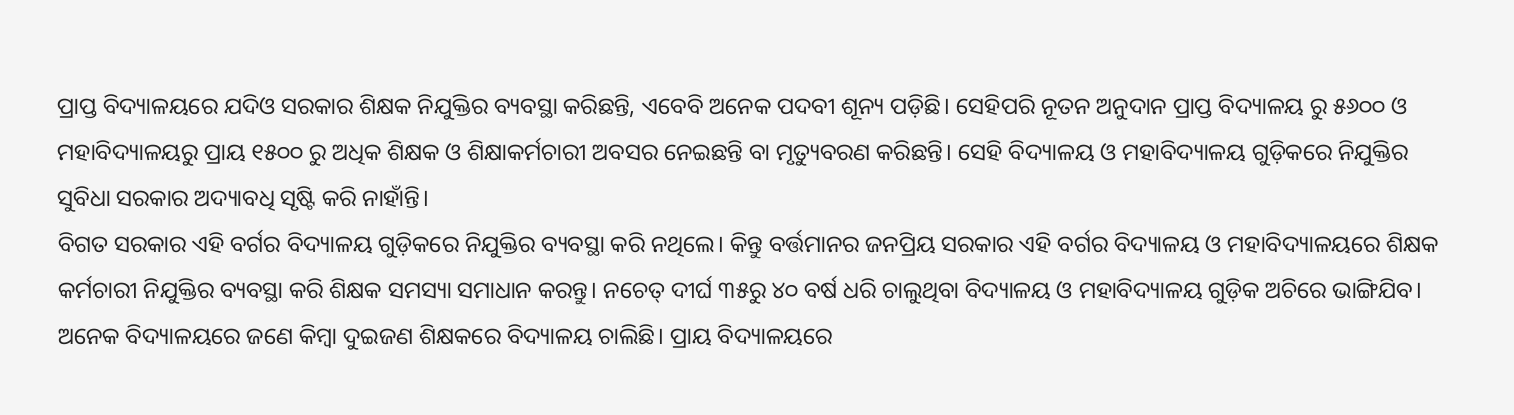ପ୍ରାପ୍ତ ବିଦ୍ୟାଳୟରେ ଯଦିଓ ସରକାର ଶିକ୍ଷକ ନିଯୁକ୍ତିର ବ୍ୟବସ୍ଥା କରିଛନ୍ତି, ଏବେବି ଅନେକ ପଦବୀ ଶୂନ୍ୟ ପଡ଼ିଛି। ସେହିପରି ନୂତନ ଅନୁଦାନ ପ୍ରାପ୍ତ ବିଦ୍ୟାଳୟ ରୁ ୫୬୦୦ ଓ ମହାବିଦ୍ୟାଳୟରୁ ପ୍ରାୟ ୧୫୦୦ ରୁ ଅଧିକ ଶିକ୍ଷକ ଓ ଶିକ୍ଷାକର୍ମଚାରୀ ଅବସର ନେଇଛନ୍ତି ବା ମୃତ୍ୟୁବରଣ କରିଛନ୍ତି। ସେହି ବିଦ୍ୟାଳୟ ଓ ମହାବିଦ୍ୟାଳୟ ଗୁଡ଼ିକରେ ନିଯୁକ୍ତିର ସୁବିଧା ସରକାର ଅଦ୍ୟାବଧି ସୃଷ୍ଟି କରି ନାହାଁନ୍ତି।
ବିଗତ ସରକାର ଏହି ବର୍ଗର ବିଦ୍ୟାଳୟ ଗୁଡ଼ିକରେ ନିଯୁକ୍ତିର ବ୍ୟବସ୍ଥା କରି ନଥିଲେ। କିନ୍ତୁ ବର୍ତ୍ତମାନର ଜନପ୍ରିୟ ସରକାର ଏହି ବର୍ଗର ବିଦ୍ୟାଳୟ ଓ ମହାବିଦ୍ୟାଳୟରେ ଶିକ୍ଷକ କର୍ମଚାରୀ ନିଯୁକ୍ତିର ବ୍ୟବସ୍ଥା କରି ଶିକ୍ଷକ ସମସ୍ୟା ସମାଧାନ କରନ୍ତୁ। ନଚେତ୍ ଦୀର୍ଘ ୩୫ରୁ ୪୦ ବର୍ଷ ଧରି ଚାଲୁଥିବା ବିଦ୍ୟାଳୟ ଓ ମହାବିଦ୍ୟାଳୟ ଗୁଡ଼ିକ ଅଚିରେ ଭାଙ୍ଗିଯିବ। ଅନେକ ବିଦ୍ୟାଳୟରେ ଜଣେ କିମ୍ବା ଦୁଇଜଣ ଶିକ୍ଷକରେ ବିଦ୍ୟାଳୟ ଚାଲିଛି। ପ୍ରାୟ ବିଦ୍ୟାଳୟରେ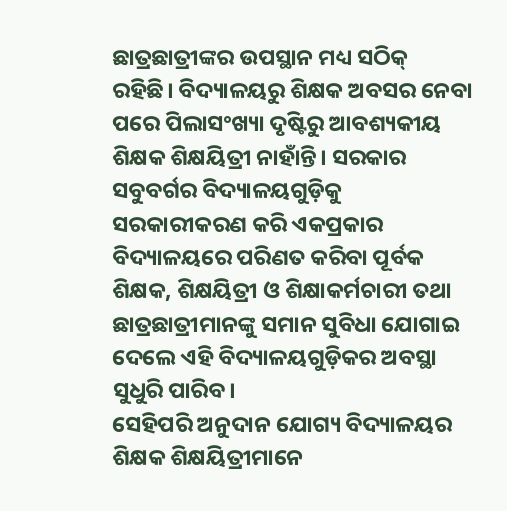ଛାତ୍ରଛାତ୍ରୀଙ୍କର ଉପସ୍ଥାନ ମଧ୍ୟ ସଠିକ୍ ରହିଛି। ବିଦ୍ୟାଳୟରୁ ଶିକ୍ଷକ ଅବସର ନେବା ପରେ ପିଲାସଂଖ୍ୟା ଦୃଷ୍ଟିରୁ ଆବଶ୍ୟକୀୟ ଶିକ୍ଷକ ଶିକ୍ଷୟିତ୍ରୀ ନାହାଁନ୍ତି। ସରକାର ସବୁବର୍ଗର ବିଦ୍ୟାଳୟଗୁଡ଼ିକୁ ସରକାରୀକରଣ କରି ଏକପ୍ରକାର ବିଦ୍ୟାଳୟରେ ପରିଣତ କରିବା ପୂର୍ବକ ଶିକ୍ଷକ, ଶିକ୍ଷୟିତ୍ରୀ ଓ ଶିକ୍ଷାକର୍ମଚାରୀ ତଥା ଛାତ୍ରଛାତ୍ରୀମାନଙ୍କୁ ସମାନ ସୁବିଧା ଯୋଗାଇ ଦେଲେ ଏହି ବିଦ୍ୟାଳୟଗୁଡ଼ିକର ଅବସ୍ଥା ସୁଧୁରି ପାରିବ।
ସେହିପରି ଅନୁଦାନ ଯୋଗ୍ୟ ବିଦ୍ୟାଳୟର ଶିକ୍ଷକ ଶିକ୍ଷୟିତ୍ରୀମାନେ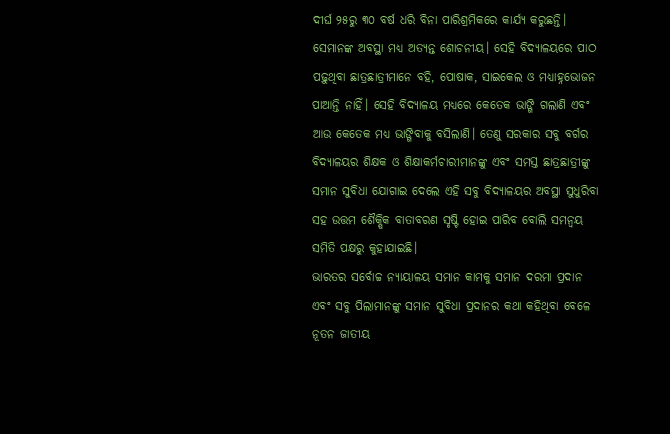ଦୀର୍ଘ ୨୫ରୁ ୩୦ ବର୍ଷ ଧରି ବିନା ପାରିଶ୍ରମିକରେ କାର୍ଯ୍ୟ କରୁଛନ୍ତି। ସେମାନଙ୍କ ଅବସ୍ଥା ମଧ୍ୟ ଅତ୍ୟନ୍ତ ଶୋଚନୀୟ। ସେହି ବିଦ୍ୟାଳୟରେ ପାଠ ପଢ଼ୁଥିବା ଛାତ୍ରଛାତ୍ରୀମାନେ ବହି, ପୋଷାକ, ସାଇକେଲ ଓ ମଧ୍ୟାହ୍ନଭୋଜନ ପାଆନ୍ତି ନାହିଁ। ସେହି ବିଦ୍ୟାଳୟ ମଧ୍ୟରେ କେତେକ ଭାଙ୍ଗି ଗଲାଣି ଏବଂ ଆଉ କେତେକ ମଧ୍ୟ ଭାଙ୍ଗିବାକୁ ବସିଲାଣି। ତେଣୁ ସରକାର ସବୁ ବର୍ଗର ବିଦ୍ୟାଳୟର ଶିକ୍ଷକ ଓ ଶିକ୍ଷାକର୍ମଚାରୀମାନଙ୍କୁ ଏବଂ ସମସ୍ତ ଛାତ୍ରଛାତ୍ରୀଙ୍କୁ ସମାନ ସୁବିଧା ଯୋଗାଇ ଦେଲେ ଏହି ସବୁ ବିଦ୍ୟାଳୟର ଅବସ୍ଥା ସୁଧୁରିବା ସହ ଉତ୍ତମ ଶୈକ୍ଷିକ ବାତାବରଣ ସୃଷ୍ଟି ହୋଇ ପାରିବ ବୋଲି ସମନ୍ୱୟ ସମିତି ପକ୍ଷରୁ କୁହାଯାଇଛି।
ଭାରତର ସର୍ବୋଚ୍ଚ ନ୍ୟାୟାଳୟ ସମାନ କାମକୁ ସମାନ ଦରମା ପ୍ରଦାନ ଏବଂ ସବୁ ପିଲାମାନଙ୍କୁ ସମାନ ସୁବିଧା ପ୍ରଦାନର କଥା କହିଥିବା ବେଳେ ନୂତନ ଜାତୀୟ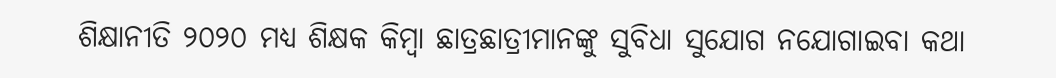ଶିକ୍ଷାନୀତି ୨୦୨୦ ମଧ୍ୟ ଶିକ୍ଷକ କିମ୍ବା ଛାତ୍ରଛାତ୍ରୀମାନଙ୍କୁ ସୁବିଧା ସୁଯୋଗ ନଯୋଗାଇବା କଥା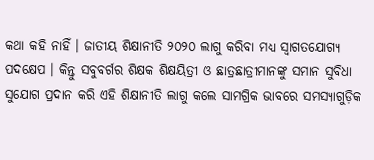କଥା କହି ନାହିଁ । ଜାତୀୟ ଶିକ୍ଷାନୀତି ୨୦୨୦ ଲାଗୁ କରିବା ମଧ୍ୟ ସ୍ୱାଗତଯୋଗ୍ୟ ପଦକ୍ଷେପ । କିନ୍ତୁ ସବୁବର୍ଗର ଶିକ୍ଷକ ଶିକ୍ଷୟିତ୍ରୀ ଓ ଛାତ୍ରଛାତ୍ରୀମାନଙ୍କୁ ସମାନ ସୁବିଧା ସୁଯୋଗ ପ୍ରଦାନ କରି ଏହି ଶିକ୍ଷାନୀତି ଲାଗୁ କଲେ ସାମଗ୍ରିକ ଭାବରେ ସମସ୍ୟାଗୁଡ଼ିକ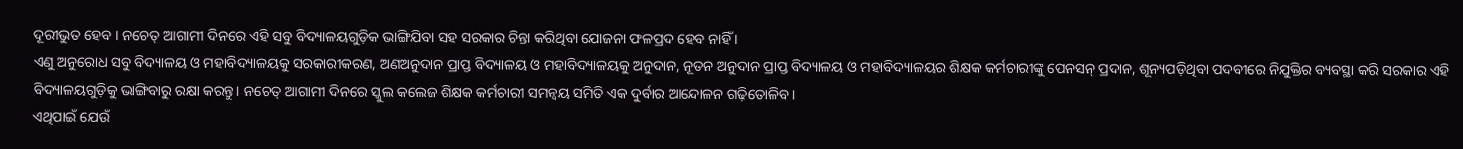ଦୂରୀଭୁତ ହେବ । ନଚେତ୍ ଆଗାମୀ ଦିନରେ ଏହି ସବୁ ବିଦ୍ୟାଳୟଗୁଡ଼ିକ ଭାଙ୍ଗିଯିବା ସହ ସରକାର ଚିନ୍ତା କରିଥିବା ଯୋଜନା ଫଳପ୍ରଦ ହେବ ନାହିଁ ।
ଏଣୁ ଅନୁରୋଧ ସବୁ ବିଦ୍ୟାଳୟ ଓ ମହାବିଦ୍ୟାଳୟକୁ ସରକାରୀକରଣ, ଅଣଅନୁଦାନ ପ୍ରାପ୍ତ ବିଦ୍ୟାଳୟ ଓ ମହାବିଦ୍ୟାଳୟକୁ ଅନୁଦାନ, ନୂତନ ଅନୁଦାନ ପ୍ରାପ୍ତ ବିଦ୍ୟାଳୟ ଓ ମହାବିଦ୍ୟାଳୟର ଶିକ୍ଷକ କର୍ମଚାରୀଙ୍କୁ ପେନସନ୍ ପ୍ରଦାନ, ଶୂନ୍ୟପଡ଼ିଥିବା ପଦବୀରେ ନିଯୁକ୍ତିର ବ୍ୟବସ୍ଥା କରି ସରକାର ଏହି ବିଦ୍ୟାଳୟଗୁଡ଼ିକୁ ଭାଙ୍ଗିବାରୁ ରକ୍ଷା କରନ୍ତୁ। ନଚେତ୍ ଆଗାମୀ ଦିନରେ ସ୍କୁଲ କଲେଜ ଶିକ୍ଷକ କର୍ମଚାରୀ ସମନ୍ୱୟ ସମିତି ଏକ ଦୁର୍ବାର ଆନ୍ଦୋଳନ ଗଢ଼ିତୋଳିବ।
ଏଥିପାଇଁ ଯେଉଁ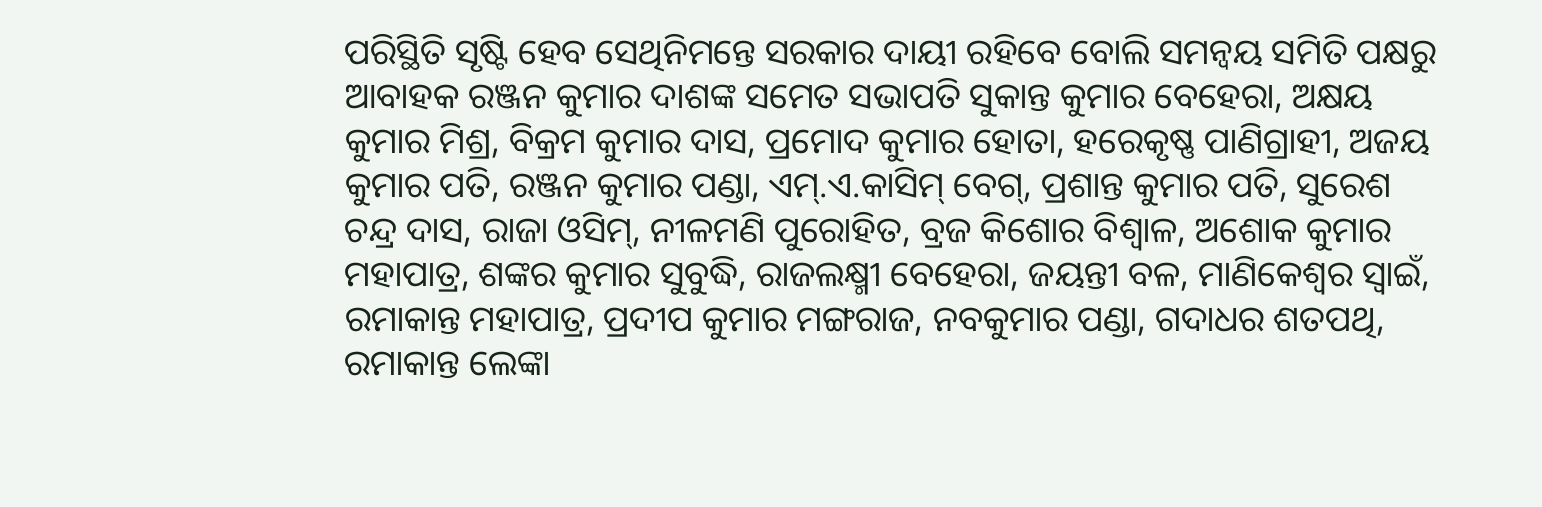ପରିସ୍ଥିତି ସୃଷ୍ଟି ହେବ ସେଥିନିମନ୍ତେ ସରକାର ଦାୟୀ ରହିବେ ବୋଲି ସମନ୍ୱୟ ସମିତି ପକ୍ଷରୁ ଆବାହକ ରଞ୍ଜନ କୁମାର ଦାଶଙ୍କ ସମେତ ସଭାପତି ସୁକାନ୍ତ କୁମାର ବେହେରା, ଅକ୍ଷୟ କୁମାର ମିଶ୍ର, ବିକ୍ରମ କୁମାର ଦାସ, ପ୍ରମୋଦ କୁମାର ହୋତା, ହରେକୃଷ୍ଣ ପାଣିଗ୍ରାହୀ, ଅଜୟ କୁମାର ପତି, ରଞ୍ଜନ କୁମାର ପଣ୍ଡା, ଏମ୍.ଏ.କାସିମ୍ ବେଗ୍, ପ୍ରଶାନ୍ତ କୁମାର ପତି, ସୁରେଶ ଚନ୍ଦ୍ର ଦାସ, ରାଜା ଓସିମ୍, ନୀଳମଣି ପୁରୋହିତ, ବ୍ରଜ କିଶୋର ବିଶ୍ୱାଳ, ଅଶୋକ କୁମାର ମହାପାତ୍ର, ଶଙ୍କର କୁମାର ସୁବୁଦ୍ଧି, ରାଜଲକ୍ଷ୍ମୀ ବେହେରା, ଜୟନ୍ତୀ ବଳ, ମାଣିକେଶ୍ୱର ସ୍ୱାଇଁ, ରମାକାନ୍ତ ମହାପାତ୍ର, ପ୍ରଦୀପ କୁମାର ମଙ୍ଗରାଜ, ନବକୁମାର ପଣ୍ଡା, ଗଦାଧର ଶତପଥି, ରମାକାନ୍ତ ଲେଙ୍କା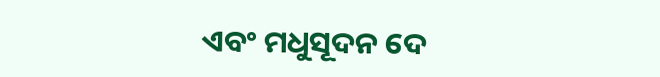ଏବଂ ମଧୁସୂଦନ ଦେ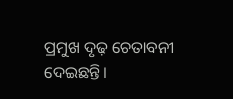ପ୍ରମୁଖ ଦୃଢ଼ ଚେତାବନୀ ଦେଇଛନ୍ତି।